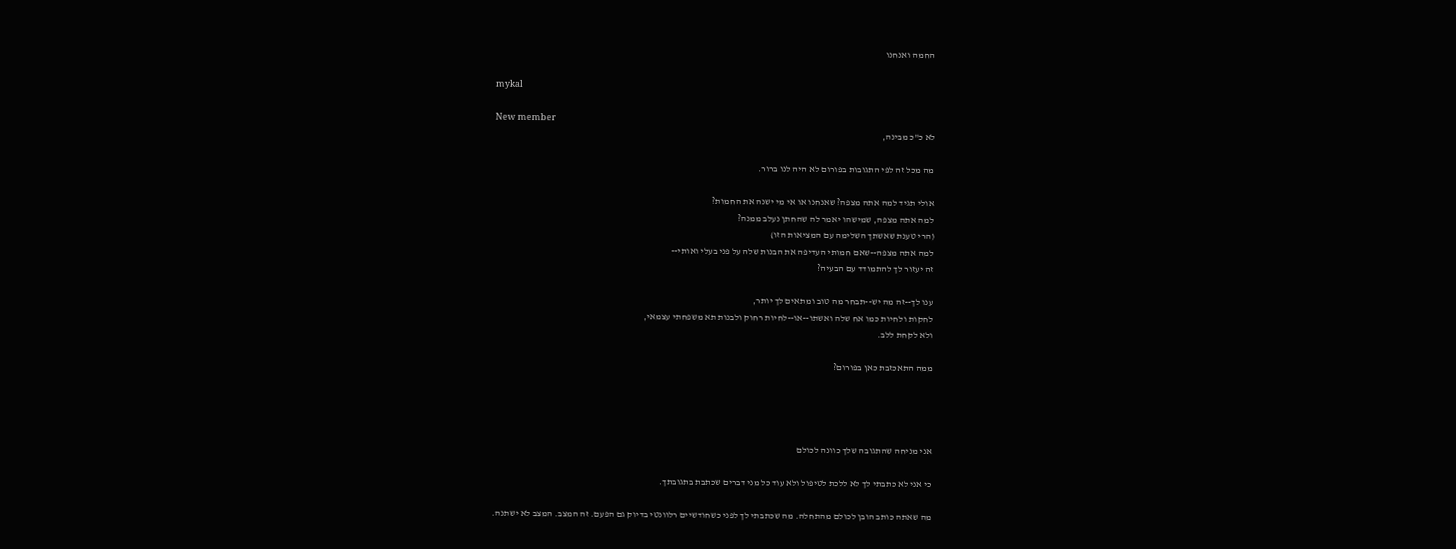החמה ואנחנו

mykal

New member
לא כ"כ מבינה,

מה מכל זה לפי התגובות בפורום לא היה לנו ברור.

אולי תגיד למה אתה מצפה? שאנחנו או אי מי ישנה את החמות?
למה אתה מצפה, שמישהו יאמר לה שהחתן נעלב ממנה?
(הרי טענת שאשתך השלימה עם המציאות הזו)
למה אתה מצפה--שאם חמותי העדיפה את הבנות שלה על פני בעלי ואותי--
זה יעזור לך להתמודד עם הבעיה?

ענו לך--זה מה יש--תבחר מה טוב ומתאים לך יותר,
לחקות ולחיות כמו אח שלה ואשתו--או--לחיות רחוק ולבנות תא משפחתי עצמאי,
ולא לקחת ללב.

ממה התאכזבת כאן בפורום?




אני מניחה שהתגובה שלך כוונה לכולם

כי אני לא כתבתי לך לא ללכת לטיפול ולא עוד כל מני דברים שכתבת בתגובתך.

מה שאתה כותב הובן לכולם מהתחלה. מה שכתבתי לך לפני כשחודשיים רלוונטי בדיוק גם הפעם. זה המצב. המצב לא ישתנה.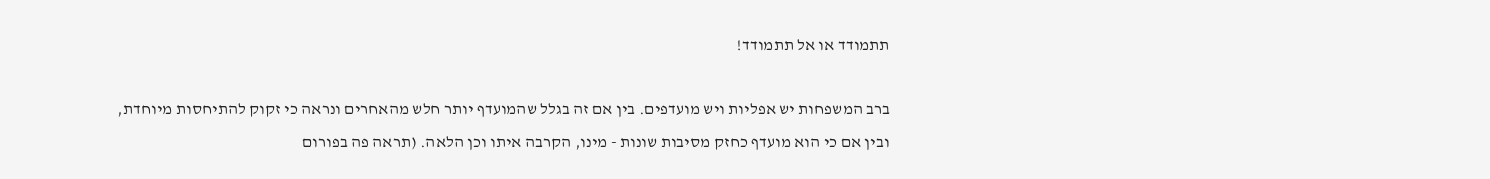תתמודד או אל תתמודד!

ברב המשפחות יש אפליות ויש מועדפים. בין אם זה בגלל שהמועדף יותר חלש מהאחרים ונראה כי זקוק להתיחסות מיוחדת, ובין אם כי הוא מועדף כחזק מסיבות שונות - מינו, הקרבה איתו וכן הלאה. (תראה פה בפורום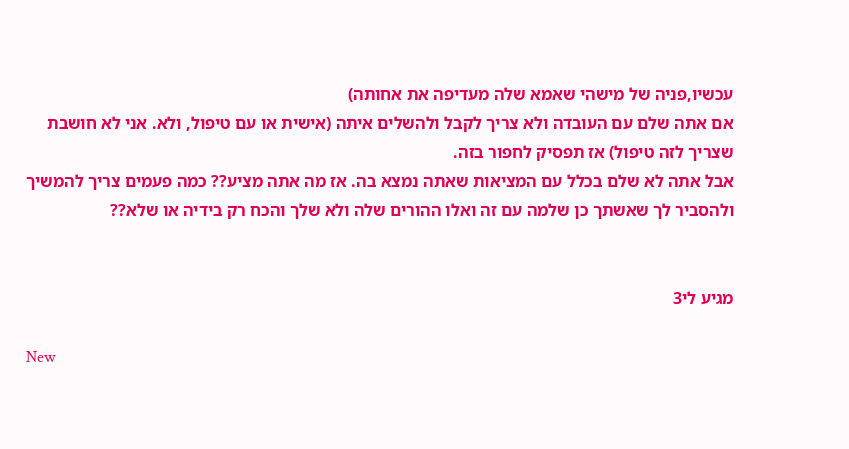עכשיו,פניה של מישהי שאמא שלה מעדיפה את אחותה)
אם אתה שלם עם העובדה ולא צריך לקבל ולהשלים איתה (אישית או עם טיפול, ולא. אני לא חושבת שצריך לזה טיפול) אז תפסיק לחפור בזה.
אבל אתה לא שלם בכלל עם המציאות שאתה נמצא בה. אז מה אתה מציע?? כמה פעמים צריך להמשיך ולהסביר לך שאשתך כן שלמה עם זה ואלו ההורים שלה ולא שלך והכח רק בידיה או שלא??


מגיע לי3

New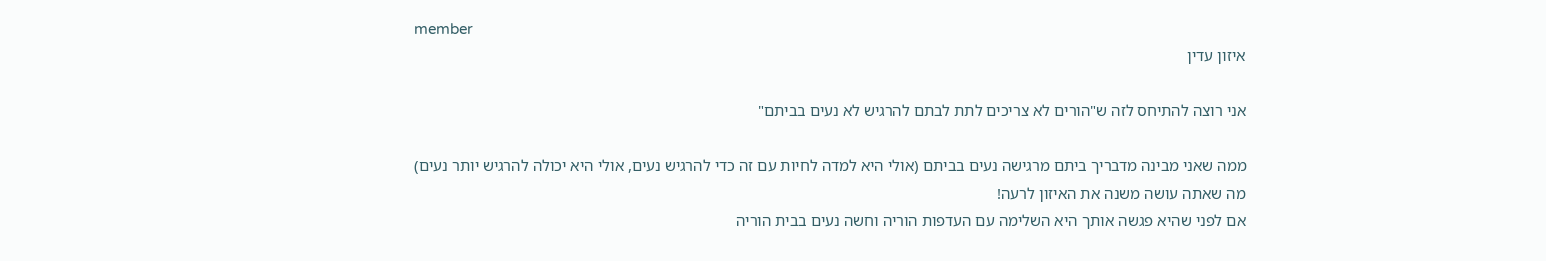member
איזון עדין

אני רוצה להתיחס לזה ש"הורים לא צריכים לתת לבתם להרגיש לא נעים בביתם"

ממה שאני מבינה מדבריך ביתם מרגישה נעים בביתם (אולי היא למדה לחיות עם זה כדי להרגיש נעים, אולי היא יכולה להרגיש יותר נעים)
מה שאתה עושה משנה את האיזון לרעה!
אם לפני שהיא פגשה אותך היא השלימה עם העדפות הוריה וחשה נעים בבית הוריה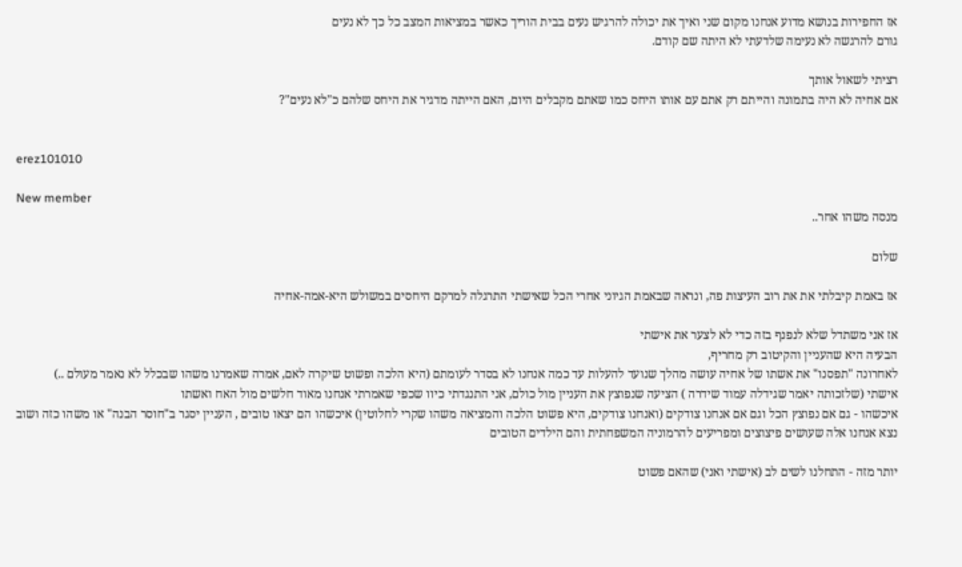אז החפירות בנושא מדוע אנחנו מקום שני ואיך את יכולה להרגיש נעים בבית הוריך כאשר במציאות המצב כל כך לא נעים
גורם להרגשה לא נעימה שלדעתי לא היתה שם קודם.

רציתי לשאול אותך
אם אחיה לא היה בתמונה והייתם רק אתם עם אותו היחס כמו שאתם מקבלים היום, האם הייתה מדגיר את היחס שלהם כ"לא נעים"?


erez101010

New member
מנסה משהו אחר..

שלום

אז באמת קיבלתי את את רוב העיצות פה, ונראה שבאמת הגיוני אחרי הכל שאישתי התרגלה למרקם היחסים במשולש היא-אמה-אחיה

אז אני משתדל שלא לנפנף בזה כדי לא לצער את אישתי
הבעיה היא שהעניין והקיטוב רק מחריף,
לאחרונה "תפסנו" את אשתו של אחיה עושה מהלך שנועד להעלות עד כמה אנחנו לא בסדר לעומתם (היא הלכה ופשוט שיקרה לאם, אמרה שאמרנו משהו שבכלל לא נאמר מעולם ..)
אישתי (שלזכותה יאמר שגידלה עמוד שידרה ) הציעה שנפוצץ את העניין מול כולם, אני התנגדתי כיוו שכפי שאמרתי אנחנו מאוד חלשים מול האח ואשתו
איכשהו - גם אם נפוצץ הכל וגם אם אנחנו צודקים (ואנחנו צודקים, היא פשוט הלכה והמציאה משהו שקרי לחלוטין) איכשהו הם יצאו טובים , העניין יסגר ב"חוסר הבנה" או משהו כזה ושוב נצא אנחנו אלה שעושים פיצוצים ומפריעים להרמוניה המשפחתית והם הילדים הטובים

יותר מזה - התחלנו לשים לב (אישתי ואני) שהאם פשוט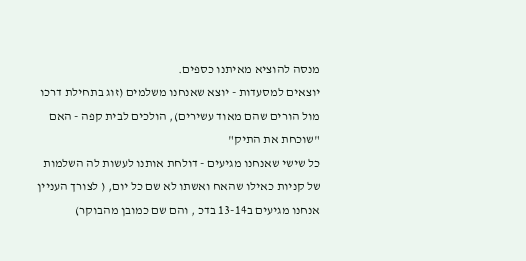מנסה להוציא מאיתנו כספים.
יוצאים למסעדות - יוצא שאנחנו משלמים (זוג בתחילת דרכו מול הורים שהם מאוד עשירים), הולכים לבית קפה - האם "שוכחת את התיק"
כל שישי שאנחנו מגיעים - דולחת אותנו לעשות לה השלמות של קניות כאילו שהאח ואשתו לא שם כל יום, ( לצורך העניין אנחנו מגיעים ב13-14 בדכ , והם שם כמובן מהבוקר)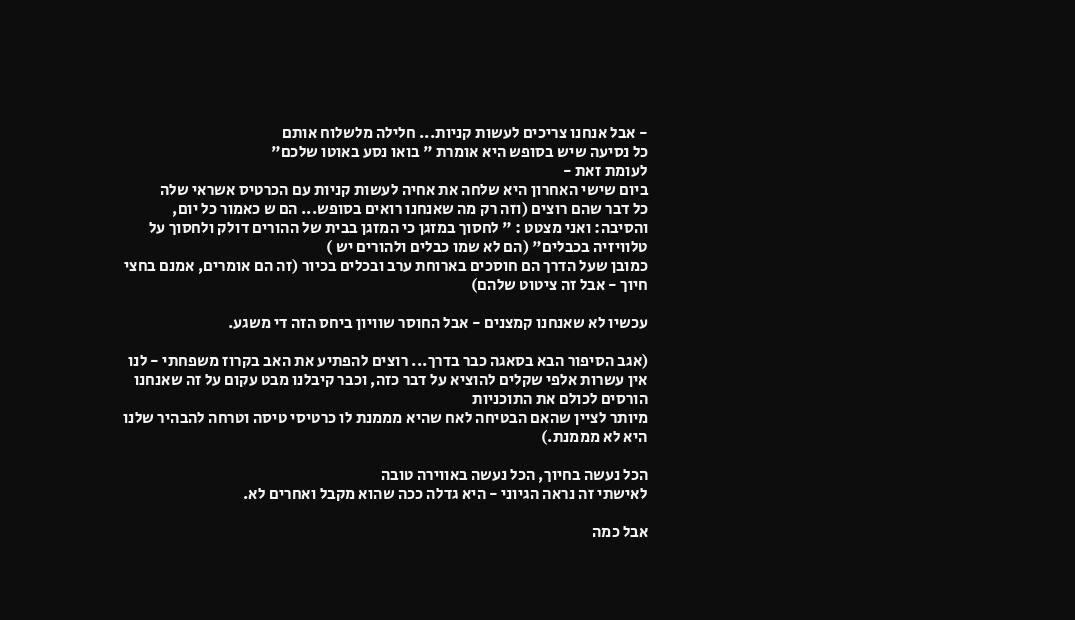- אבל אנחנו צריכים לעשות קניות... חלילה מלשלוח אותם
כל נסיעה שיש בסופש היא אומרת " בואו נסע באוטו שלכם"
לעומת זאת -
ביום שישי האחרון היא שלחה את אחיה לעשות קניות עם הכרטיס אשראי שלה
כל דבר שהם רוצים (וזה רק מה שאנחנו רואים בסופש... הם ש כאמור כל יום, והסיבה: ואני מצטט : " לחסוך במזגן כי המזגן בבית של ההורים דולק ולחסוך על טלוויזיה בכבלים" (הם לא שמו כבלים ולהורים יש )
כמובן שעל הדרך הם חוסכים בארוחת ערב ובכלים בכיור (זה הם אומרים, אמנם בחצי חיוך - אבל זה ציטוט שלהם)

עכשיו לא שאנחנו קמצנים - אבל החוסר שוויון ביחס הזה די משגע.

(אגב הסיפור הבא בסאגה כבר בדרך... רוצים להפתיע את האב בקרוז משפחתי - לנו אין עשרות אלפי שקלים להוציא על דבר כזה, וכבר קיבלנו מבט עקום על זה שאנחנו הורסים לכולם את התוכניות
מיותר לציין שהאם הבטיחה לאח שהיא מממנת לו כרטיסי טיסה וטרחה להבהיר שלנו היא לא מממנת.)

הכל נעשה בחיוך, הכל נעשה באווירה טובה
לאישתי זה נראה הגיוני - היא גדלה ככה שהוא מקבל ואחרים לא.

אבל כמה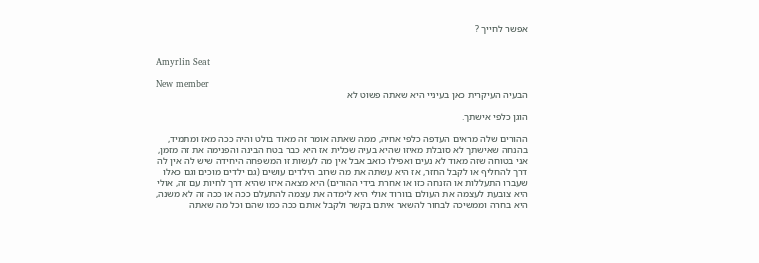אפשר לחייך ?


Amyrlin Seat

New member
הבעיה העיקרית כאן בעיניי היא שאתה פשוט לא

הוגן כלפי אישתך.

ההורים שלה מראים העדפה כלפי אחיה, ממה שאתה אומר זה מאוד בולט והיה ככה מאז ומתמיד, בהנחה שאישתך לא סובלת מאיזו שהיא בעיה שכלית אז היא כבר בטח הבינה והפנימה את זה מזמן, אני בטוחה שזה מאוד לא נעים ואפילו כואב אבל אין מה לעשות זו המשפחה היחידה שיש לה אין לה דרך להחליף או לקבל החזר, אז היא עשתה את מה שרוב הילדים עושים (גם ילדים מוכים וגם כאלו שעברו התעללות או הזנחה כזו או אחרת בידי ההורים) היא מצאה איזו שהיא דרך לחיות עם זה, אולי היא צובעת לעצמה את העולם בוורוד אולי היא לימדה את עצמה להתעלם ככה או ככה זה לא משנה, היא בחרה וממשיכה לבחור להשאר איתם בקשר ולקבל אותם ככה כמו שהם וכל מה שאתה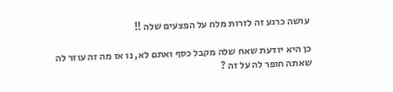עושה כרגע זה לזרות מלח על הפצעים שלה !!

כן היא יודעת שאח שלה מקבל כסף ואתם לא, נו אז מה זה עוזר לה שאתה חופר לה על זה ?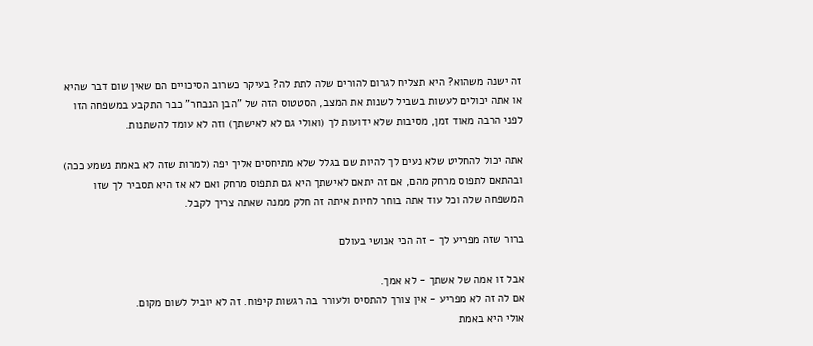זה ישנה משהוא? היא תצליח לגרום להורים שלה לתת לה? בעיקר כשרוב הסיכויים הם שאין שום דבר שהיא או אתה יכולים לעשות בשביל לשנות את המצב, הסטטוס הזה של "הבן הנבחר" כבר התקבע במשפחה הזו לפני הרבה מאוד זמן, מסיבות שלא ידועות לך (ואולי גם לא לאישתך) וזה לא עומד להשתנות.

אתה יכול להחליט שלא נעים לך להיות שם בגלל שלא מתיחסים אליך יפה (למרות שזה לא באמת נשמע ככה) ובהתאם לתפוס מרחק מהם, אם זה יתאם לאישתך היא גם תתפוס מרחק ואם לא אז היא תסביר לך שזו המשפחה שלה וכל עוד אתה בוחר לחיות איתה זה חלק ממנה שאתה צריך לקבל.

ברור שזה מפריע לך - זה הכי אנושי בעולם

אבל זו אמה של אשתך - לא אמך.
אם לה זה לא מפריע - אין צורך להתסיס ולעורר בה רגשות קיפוח. זה לא יוביל לשום מקום.
אולי היא באמת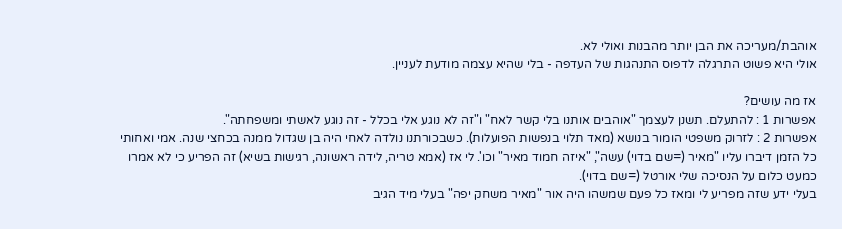אוהבת/מעריכה את הבן יותר מהבנות ואולי לא.
אולי היא פשוט התרגלה לדפוס התנהגות של העדפה - בלי שהיא עצמה מודעת לעניין.

אז מה עושים?
אפשרות 1 : להתעלם. תשנן לעצמך "אוהבים אותנו בלי קשר לאח" ו"זה לא נוגע אלי בכלל - זה נוגע לאשתי ומשפחתה".
אפשרות 2 : לזרוק משפטי הומור בנושא (מאד תלוי בנפשות הפועלות). כשבכורתנו נולדה לאחי היה בן שגדול ממנה בכחצי שנה. אמי ואחותי כל הזמן דיברו עליו "מאיר (=שם בדוי) עשה", "איזה חמוד מאיר" וכו'. לי אז (אמא טריה, לידה ראשונה, רגישות בשיא) זה הפריע כי לא אמרו כמעט כלום על הנסיכה שלי אורטל (=שם בדוי).
בעלי ידע שזה מפריע לי ומאז כל פעם שמשהו היה אור "מאיר משחק יפה" בעלי מיד הגיב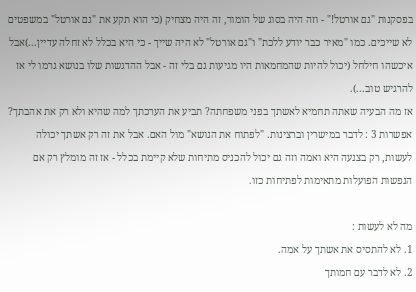בפסקנות "גם אורטל!" - וזה היה בסוג של הומור, זה היה מצחיק (כי הוא תקע את "גם אורטל" במשפטים לא שייכים. כמו "מאיר כבר יודע ללכת" ו"גם אורטל" לא היה שייך - כי היא בכלל לא זחלה עדיין...)אבל איכשהו חילחל (יכול להיות שהמחמאות היו מגיעות גם בלי זה - אבל ההדגשות שלו בנושא גרמו לי אז להרגיש טוב...).
אז מה הבעיה שאתה תחמיא לאשתך בפני משפחתה? תביע את הערכתך למה שהיא ולא רק את אהבתך?
אפשרות 3 : לדבר במישרין וברצינות. "לפתוח את הנושא" מול האם. אבל את זה רק אשתך יכולה לעשות, רק בצנעה היא ואמה וזה גם יכול להכניס מתיחות שלא קיימת בכלל - אז זה מומלץ רק אם הנפשות הפועלות מתאימות לפתיחות כזו.

מה לא לעשות :
1. לא להתסיס את אשתך על אמה.
2. לא לדבר עם חמותך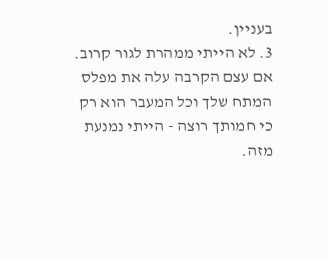בעניין.
3. לא הייתי ממהרת לגור קרוב. אם עצם הקרבה עלה את מפלס המתח שלך וכל המעבר הוא רק כי חמותך רוצה - הייתי נמנעת מזה.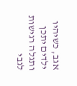אגב, כשיהיו ילדים יתכן ותגלה רגישות לגבי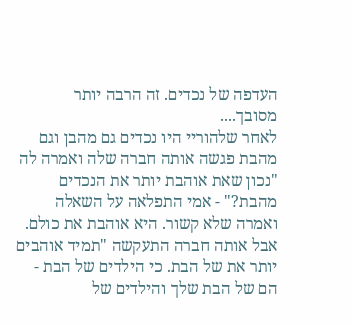העדפה של נכדים. זה הרבה יותר מסובך....
לאחר שלהוריי היו נכדים גם מהבן וגם מהבת פגשה אותה חברה שלה ואמרה לה "נכון שאת אוהבת יותר את הנכדים מהבת?" - אמי התפלאה על השאלה ואמרה שלא קשור. היא אוהבת את כולם.
אבל אותה חברה התעקשה "תמיד אוהבים יותר את של הבת. כי הילדים של הבת - הם של הבת שלך והילדים של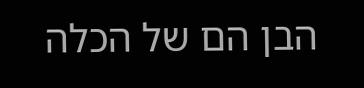הבן הם של הכלה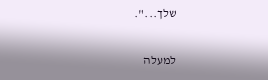שלך...".

למעלה